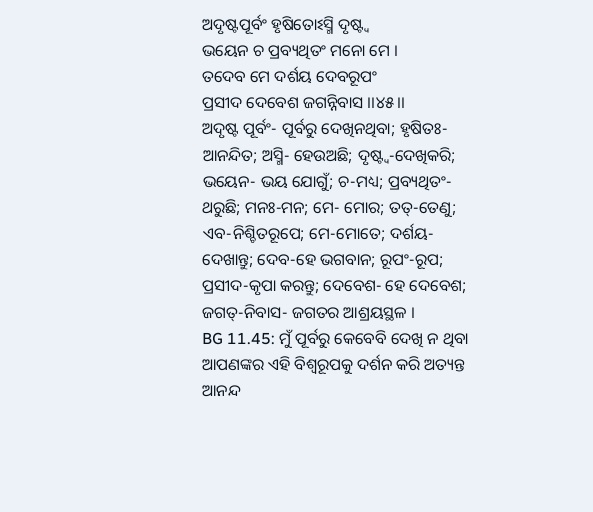ଅଦୃଷ୍ଟପୂର୍ବଂ ହୃଷିତୋଽସ୍ମି ଦୃଷ୍ଟ୍ୱ
ଭୟେନ ଚ ପ୍ରବ୍ୟଥିତଂ ମନୋ ମେ ।
ତଦେବ ମେ ଦର୍ଶୟ ଦେବରୂପଂ
ପ୍ରସୀଦ ଦେବେଶ ଜଗନ୍ନିବାସ ।।୪୫।।
ଅଦୃଷ୍ଟ ପୂର୍ବଂ- ପୂର୍ବରୁ ଦେଖିନଥିବା; ହୃଷିତଃ- ଆନନ୍ଦିତ; ଅସ୍ମି- ହେଉଅଛି; ଦୃଷ୍ଟ୍ୱ-ଦେଖିକରି; ଭୟେନ- ଭୟ ଯୋଗୁଁ; ଚ-ମଧ୍ୟ; ପ୍ରବ୍ୟଥିତଂ- ଥରୁଛି; ମନଃ-ମନ; ମେ- ମୋର; ତତ୍-ତେଣୁ; ଏବ-ନିଶ୍ଚିତରୂପେ; ମେ-ମୋତେ; ଦର୍ଶୟ-ଦେଖାନ୍ତୁ; ଦେବ-ହେ ଭଗବାନ; ରୂପଂ-ରୂପ; ପ୍ରସୀଦ-କୃପା କରନ୍ତୁ; ଦେବେଶ- ହେ ଦେବେଶ; ଜଗତ୍-ନିବାସ- ଜଗତର ଆଶ୍ରୟସ୍ଥଳ ।
BG 11.45: ମୁଁ ପୂର୍ବରୁ କେବେବି ଦେଖି ନ ଥିବା ଆପଣଙ୍କର ଏହି ବିଶ୍ୱରୂପକୁ ଦର୍ଶନ କରି ଅତ୍ୟନ୍ତ ଆନନ୍ଦ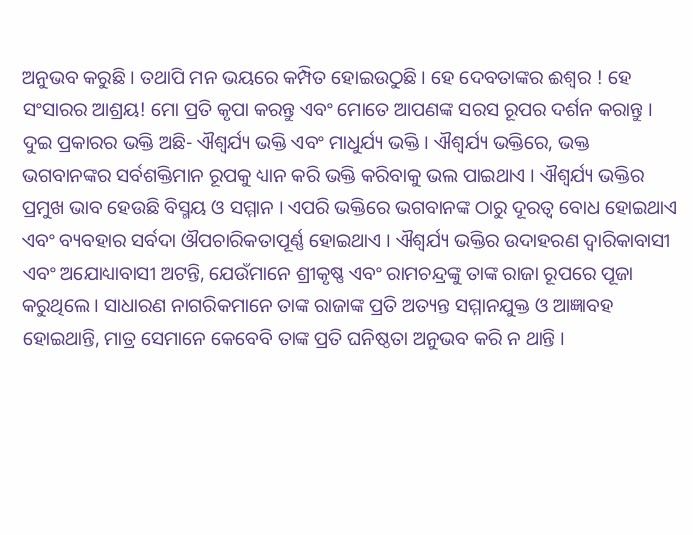ଅନୁଭବ କରୁଛି । ତଥାପି ମନ ଭୟରେ କମ୍ପିତ ହୋଇଉଠୁଛି । ହେ ଦେବତାଙ୍କର ଈଶ୍ୱର ! ହେ ସଂସାରର ଆଶ୍ରୟ! ମୋ ପ୍ରତି କୃପା କରନ୍ତୁ ଏବଂ ମୋତେ ଆପଣଙ୍କ ସରସ ରୂପର ଦର୍ଶନ କରାନ୍ତୁ ।
ଦୁଇ ପ୍ରକାରର ଭକ୍ତି ଅଛି- ଐଶ୍ୱର୍ଯ୍ୟ ଭକ୍ତି ଏବଂ ମାଧୁର୍ଯ୍ୟ ଭକ୍ତି । ଐଶ୍ୱର୍ଯ୍ୟ ଭକ୍ତିରେ, ଭକ୍ତ ଭଗବାନଙ୍କର ସର୍ବଶକ୍ତିମାନ ରୂପକୁ ଧ୍ୟାନ କରି ଭକ୍ତି କରିବାକୁ ଭଲ ପାଇଥାଏ । ଐଶ୍ୱର୍ଯ୍ୟ ଭକ୍ତିର ପ୍ରମୁଖ ଭାବ ହେଉଛି ବିସ୍ମୟ ଓ ସମ୍ମାନ । ଏପରି ଭକ୍ତିରେ ଭଗବାନଙ୍କ ଠାରୁ ଦୂରତ୍ୱ ବୋଧ ହୋଇଥାଏ ଏବଂ ବ୍ୟବହାର ସର୍ବଦା ଔପଚାରିକତାପୂର୍ଣ୍ଣ ହୋଇଥାଏ । ଐଶ୍ୱର୍ଯ୍ୟ ଭକ୍ତିର ଉଦାହରଣ ଦ୍ୱାରିକାବାସୀ ଏବଂ ଅଯୋଧ୍ୟାବାସୀ ଅଟନ୍ତି, ଯେଉଁମାନେ ଶ୍ରୀକୃଷ୍ଣ ଏବଂ ରାମଚନ୍ଦ୍ରଙ୍କୁ ତାଙ୍କ ରାଜା ରୂପରେ ପୂଜା କରୁଥିଲେ । ସାଧାରଣ ନାଗରିକମାନେ ତାଙ୍କ ରାଜାଙ୍କ ପ୍ରତି ଅତ୍ୟନ୍ତ ସମ୍ମାନଯୁକ୍ତ ଓ ଆଜ୍ଞାବହ ହୋଇଥାନ୍ତି, ମାତ୍ର ସେମାନେ କେବେବି ତାଙ୍କ ପ୍ରତି ଘନିଷ୍ଠତା ଅନୁଭବ କରି ନ ଥାନ୍ତି ।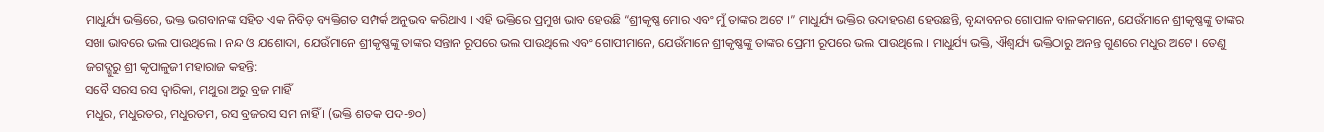ମାଧୁର୍ଯ୍ୟ ଭକ୍ତିରେ, ଭକ୍ତ ଭଗବାନଙ୍କ ସହିତ ଏକ ନିବିଡ଼ ବ୍ୟକ୍ତିଗତ ସମ୍ପର୍କ ଅନୁଭବ କରିଥାଏ । ଏହି ଭକ୍ତିରେ ପ୍ରମୁଖ ଭାବ ହେଉଛି “ଶ୍ରୀକୃଷ୍ଣ ମୋର ଏବଂ ମୁଁ ତାଙ୍କର ଅଟେ ।” ମାଧୁର୍ଯ୍ୟ ଭକ୍ତିର ଉଦାହରଣ ହେଉଛନ୍ତି, ବୃନ୍ଦାବନର ଗୋପାଳ ବାଳକମାନେ, ଯେଉଁମାନେ ଶ୍ରୀକୃଷ୍ଣଙ୍କୁ ତାଙ୍କର ସଖା ଭାବରେ ଭଲ ପାଉଥିଲେ । ନନ୍ଦ ଓ ଯଶୋଦା, ଯେଉଁମାନେ ଶ୍ରୀକୃଷ୍ଣଙ୍କୁ ତାଙ୍କର ସନ୍ତାନ ରୂପରେ ଭଲ ପାଉଥିଲେ ଏବଂ ଗୋପୀମାନେ, ଯେଉଁମାନେ ଶ୍ରୀକୃଷ୍ଣଙ୍କୁ ତାଙ୍କର ପ୍ରେମୀ ରୂପରେ ଭଲ ପାଉଥିଲେ । ମାଧୁର୍ଯ୍ୟ ଭକ୍ତି, ଐଶ୍ୱର୍ଯ୍ୟ ଭକ୍ତିଠାରୁ ଅନନ୍ତ ଗୁଣରେ ମଧୁର ଅଟେ । ତେଣୁ ଜଗଦ୍ଗୁରୁ ଶ୍ରୀ କୃପାଳୁଜୀ ମହାରାଜ କହନ୍ତି:
ସବୈ ସରସ ରସ ଦ୍ୱାରିକା, ମଥୁରା ଅରୁ ବ୍ରଜ ମାହିଁ
ମଧୁର, ମଧୁରତର, ମଧୁରତମ, ରସ ବ୍ରଜରସ ସମ ନାହିଁ । (ଭକ୍ତି ଶତକ ପଦ-୭୦)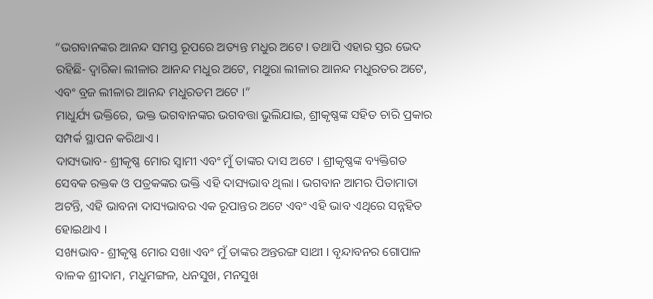“ଭଗବାନଙ୍କର ଆନନ୍ଦ ସମସ୍ତ ରୂପରେ ଅତ୍ୟନ୍ତ ମଧୁର ଅଟେ । ତଥାପି ଏହାର ସ୍ତର ଭେଦ ରହିଛି- ଦ୍ୱାରିକା ଲୀଳାର ଆନନ୍ଦ ମଧୁର ଅଟେ, ମଥୁରା ଲୀଳାର ଆନନ୍ଦ ମଧୁରତର ଅଟେ, ଏବଂ ବ୍ରଜ ଲୀଳାର ଆନନ୍ଦ ମଧୁରତମ ଅଟେ ।”
ମାଧୁର୍ଯ୍ୟ ଭକ୍ତିରେ, ଭକ୍ତ ଭଗବାନଙ୍କର ଭଗବତ୍ତା ଭୁଲିଯାଇ, ଶ୍ରୀକୃଷ୍ଣଙ୍କ ସହିତ ଚାରି ପ୍ରକାର ସମ୍ପର୍କ ସ୍ଥାପନ କରିଥାଏ ।
ଦାସ୍ୟଭାବ- ଶ୍ରୀକୃଷ୍ଣ ମୋର ସ୍ୱାମୀ ଏବଂ ମୁଁ ତାଙ୍କର ଦାସ ଅଟେ । ଶ୍ରୀକୃଷ୍ଣଙ୍କ ବ୍ୟକ୍ତିଗତ ସେବକ ରକ୍ତକ ଓ ପତ୍ରକଙ୍କର ଭକ୍ତି ଏହି ଦାସ୍ୟଭାବ ଥିଲା । ଭଗବାନ ଆମର ପିତାମାତା ଅଟନ୍ତି, ଏହି ଭାବନା ଦାସ୍ୟଭାବର ଏକ ରୂପାନ୍ତର ଅଟେ ଏବଂ ଏହି ଭାବ ଏଥିରେ ସନ୍ନହିତ ହୋଇଥାଏ ।
ସଖ୍ୟଭାବ- ଶ୍ରୀକୃଷ୍ଣ ମୋର ସଖା ଏବଂ ମୁଁ ତାଙ୍କର ଅନ୍ତରଙ୍ଗ ସାଥୀ । ବୃନ୍ଦାବନର ଗୋପାଳ ବାଳକ ଶ୍ରୀଦାମ, ମଧୁମଙ୍ଗଳ, ଧନସୁଖ, ମନସୁଖ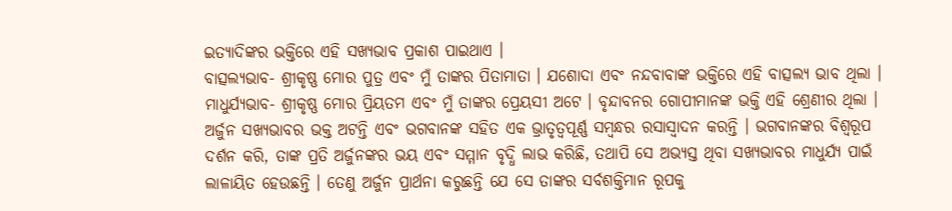ଇତ୍ୟାଦିଙ୍କର ଭକ୍ତିରେ ଏହି ସଖ୍ୟଭାବ ପ୍ରକାଶ ପାଇଥାଏ ।
ବାତ୍ସଲ୍ୟଭାବ- ଶ୍ରୀକୃଷ୍ଣ ମୋର ପୁତ୍ର ଏବଂ ମୁଁ ତାଙ୍କର ପିତାମାତା । ଯଶୋଦା ଏବଂ ନନ୍ଦବାବାଙ୍କ ଭକ୍ତିରେ ଏହି ବାତ୍ସଲ୍ୟ ଭାବ ଥିଲା ।
ମାଧୁର୍ଯ୍ୟଭାବ- ଶ୍ରୀକୃଷ୍ଣ ମୋର ପ୍ରିୟତମ ଏବଂ ମୁଁ ତାଙ୍କର ପ୍ରେୟସୀ ଅଟେ । ବୃନ୍ଦାବନର ଗୋପୀମାନଙ୍କ ଭକ୍ତି ଏହି ଶ୍ରେଣୀର ଥିଲା ।
ଅର୍ଜୁନ ସଖ୍ୟଭାବର ଭକ୍ତ ଅଟନ୍ତି ଏବଂ ଭଗବାନଙ୍କ ସହିତ ଏକ ଭ୍ରାତୃତ୍ୱପୂର୍ଣ୍ଣ ସମ୍ବନ୍ଧର ରସାସ୍ୱାଦନ କରନ୍ତି । ଭଗବାନଙ୍କର ବିଶ୍ୱରୂପ ଦର୍ଶନ କରି, ତାଙ୍କ ପ୍ରତି ଅର୍ଜୁନଙ୍କର ଭୟ ଏବଂ ସମ୍ମାନ ବୃଦ୍ଧି ଲାଭ କରିଛି, ତଥାପି ସେ ଅଭ୍ୟସ୍ତ ଥିବା ସଖ୍ୟଭାବର ମାଧୁର୍ଯ୍ୟ ପାଇଁ ଲାଳାୟିତ ହେଉଛନ୍ତି । ତେଣୁ ଅର୍ଜୁନ ପ୍ରାର୍ଥନା କରୁଛନ୍ତି ଯେ ସେ ତାଙ୍କର ସର୍ବଶକ୍ତିମାନ ରୂପକୁ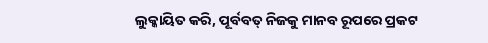ଲୁକ୍କାୟିତ କରି, ପୂର୍ବବତ୍ ନିଜକୁ ମାନବ ରୂପରେ ପ୍ରକଟ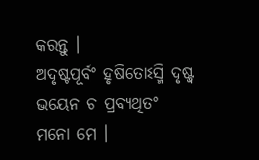କରନ୍ତୁ ।
ଅଦୃଷ୍ଟପୂର୍ବଂ ହୃଷିତୋଽସ୍ମି ଦୃଷ୍ଟ୍ୱ
ଭୟେନ ଚ ପ୍ରବ୍ୟଥିତଂ ମନୋ ମେ ।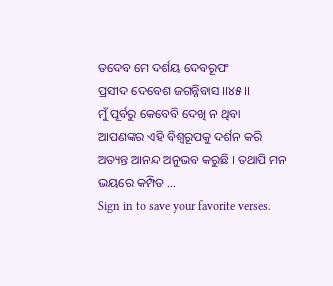ତଦେବ ମେ ଦର୍ଶୟ ଦେବରୂପଂ
ପ୍ରସୀଦ ଦେବେଶ ଜଗନ୍ନିବାସ ।।୪୫।।
ମୁଁ ପୂର୍ବରୁ କେବେବି ଦେଖି ନ ଥିବା ଆପଣଙ୍କର ଏହି ବିଶ୍ୱରୂପକୁ ଦର୍ଶନ କରି ଅତ୍ୟନ୍ତ ଆନନ୍ଦ ଅନୁଭବ କରୁଛି । ତଥାପି ମନ ଭୟରେ କମ୍ପିତ …
Sign in to save your favorite verses.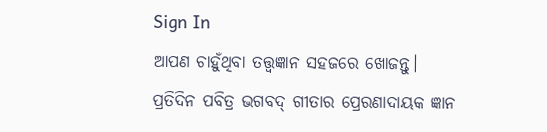Sign In
ଆପଣ ଚାହୁଁଥିବା ତତ୍ତ୍ୱଜ୍ଞାନ ସହଜରେ ଖୋଜନ୍ତୁ।
ପ୍ରତିଦିନ ପବିତ୍ର ଭଗବଦ୍ ଗୀତାର ପ୍ରେରଣାଦାୟକ ଜ୍ଞାନ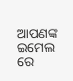ଆପଣଙ୍କ ଇମେଲ ରେ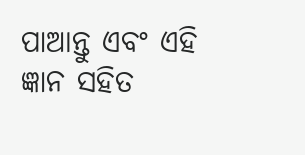ପାଆନ୍ତୁ ଏବଂ ଏହି ଜ୍ଞାନ ସହିତ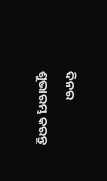ଦିନର ଶୁଭାରମ୍ଭ କରନ୍ତୁ